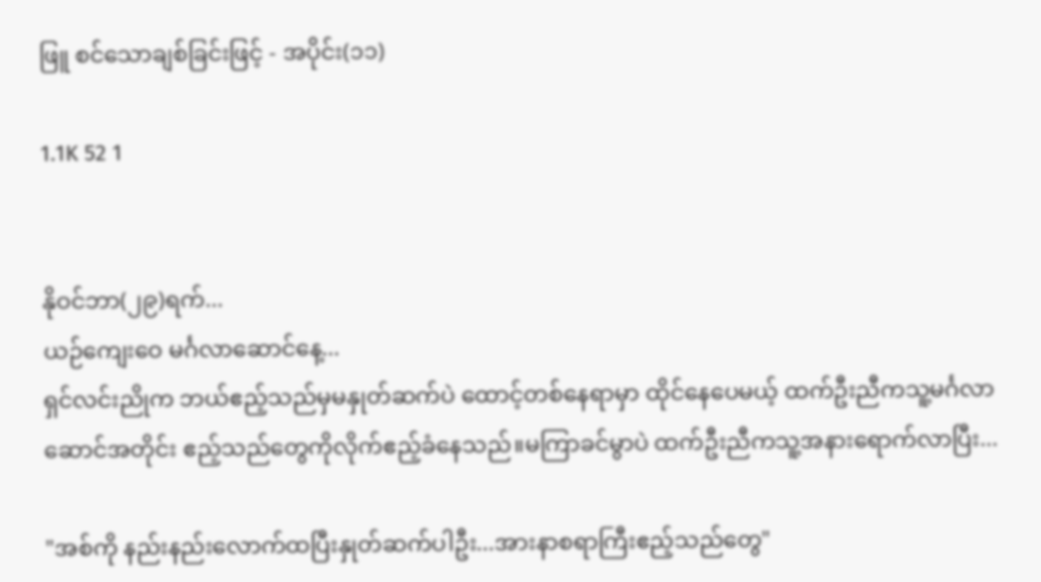ဖြူ စင်သောချစ်ခြင်းဖြင့် - အပိုင်း(၁၁)

1.1K 52 1


နိုဝင်ဘာ(၂၉)ရက်...
ယဉ်ကျေးဝေ မင်္ဂလာဆောင်နေ့...
ရှင်လင်းညိုက ဘယ်ဧည့်သည်မှမနှုတ်ဆက်ပဲ ထောင့်တစ်နေရာမှာ ထိုင်နေပေမယ့် ထက်ဦးညီကသူ့မင်္ဂလာဆောင်အတိုင်း ဧည့်သည်တွေကိုလိုက်ဧည့်ခံနေသည်။မကြာခင်မွာပဲ ထက်ဦးညီကသူ့အနားရောက်လာပြီး...

"အစ်ကို နည်းနည်းလောက်ထပြီးနှုတ်ဆက်ပါဦး...အားနာစရာကြီးဧည့်သည်တွေ"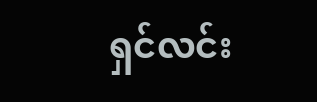ရှင်လင်း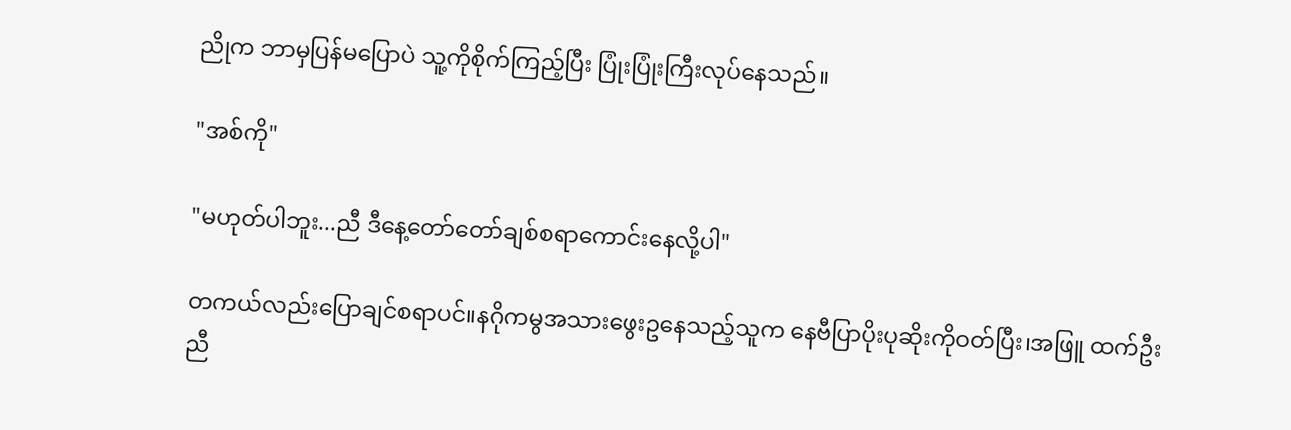ညိုက ဘာမှပြန်မပြောပဲ သူ့ကိုစိုက်ကြည့်ပြီး ပြုံးပြုံးကြီးလုပ်နေသည်။

"အစ်ကို"

"မဟုတ်ပါဘူး...ညီ ဒီနေ့တော်တော်ချစ်စရာကောင်းနေလို့ပါ"

တကယ်လည်းပြောချင်စရာပင်။နဂိုကမွအသားဖွေးဥနေသည့်သူက နေဗီပြာပိုးပုဆိုးကိုဝတ်ပြီး၊အဖြူ ထက်ဦးညီ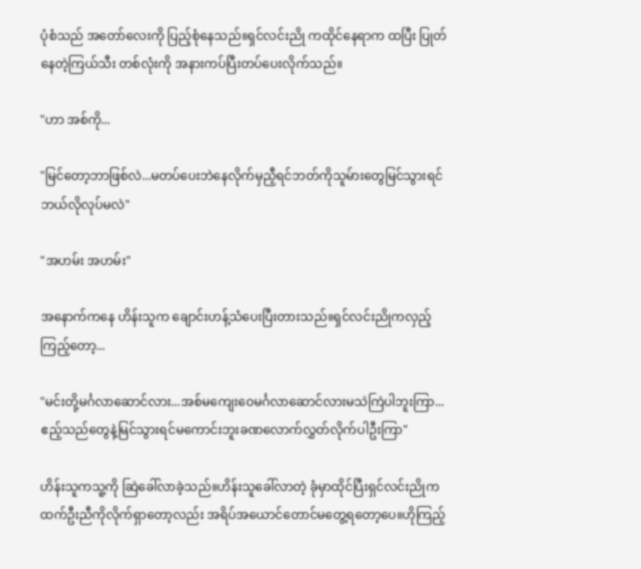ပုံစံသည် အတော်လေးကို ပြည့်စုံနေသည်။ရှင်လင်းညို ကထိုင်နေရာက ထပြီး ပြုတ်နေတဲ့ကြယ်သီး တစ်လုံးကို အနားကပ်ပြီးတပ်ပေးလိုက်သည်။

"ဟာ အစ်ကို...

"မြင်တော့ဘာဖြစ်လဲ...မတပ်ပေးဘဲနေလိုက်မှညီ့ရင်ဘတ်ကိုသူမ်ားတွေမြင်သွားရင်ဘယ်လိုလုပ်မလဲ"

"အဟမ်း အဟမ်း"

အနောက်ကနေ ဟိန်းသူက ချောင်းဟန့်သံပေးပြီးတားသည်။ရှင်လင်းညိုကလှည့်ကြည့်တော့...

"မင်းတို့မင်္ဂလာဆောင်လား...အစ်မကျေးဝေမင်္ဂလာဆောင်လားမသဲကြဲပါဘူးကြာ...ဧည့်သည်တွေနဲ့မြင်သွားရင်မကောင်းဘူးခဏလောက်လွှတ်လိုက်ပါဦးကြာ"

ဟိန်းသူကသူ့ကို ဆြဲခေါ်လာခဲ့သည်။ဟိန်းသူခေါ်လာတဲ့ ခုံမှာထိုင်ပြီးရှင်လင်းညိုကထက်ဦးညီကိုလိုက်ရှာတော့လည်း အရိပ်အယောင်တောင်မတွေ့ရတော့ပေ။ဟိုကြည့်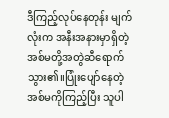ဒီကြည့်လုပ်နေတုန်း မျက်လုံးက အနီးအနားမှာရှိတဲ့အစ်မတို့အတွဲဆီရောက်သွား၏။ပြုံးပျော်နေတဲ့ အစ်မကိုကြည့်ပြီး သူပါ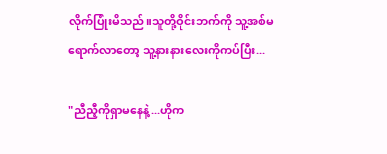လိုက်ပြုံးမိသည်။သူတို့ဝိုင်းဘက်ကို သူ့အစ်မရောက်လာတော့ သူ့နားနားလေးကိုကပ်ပြီး...

"ညီညီ့ကိုရှာမနေနဲ့...ဟိုက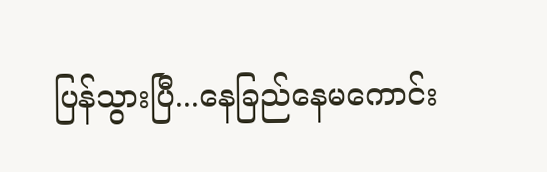ပြန်သွားပြီ...နေခြည်နေမကောင်း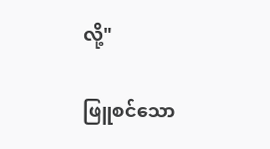လို့"

ဖြူစင်သော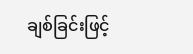ချစ်ခြင်းဖြင့်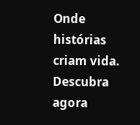Onde histórias criam vida. Descubra agora